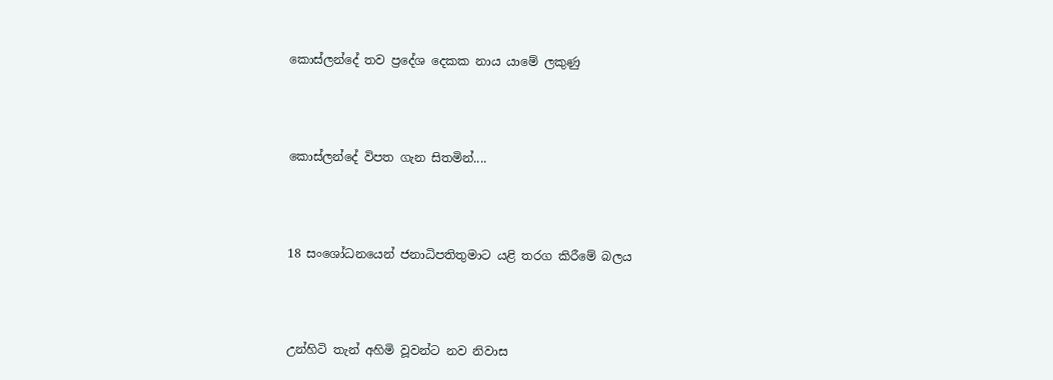කොස්ලන්දේ තව ප්‍රදේශ දෙකක නාය යාමේ ලකුණු




කොස්ලන්දේ විපත ගැන සිතමින්....




18 සංශෝධනයෙන් ජනාධිපතිතුමාට යළි තරග කිරීමේ බලය




උන්හිටි තැන් අහිමි වූවන්ට නව නිවාස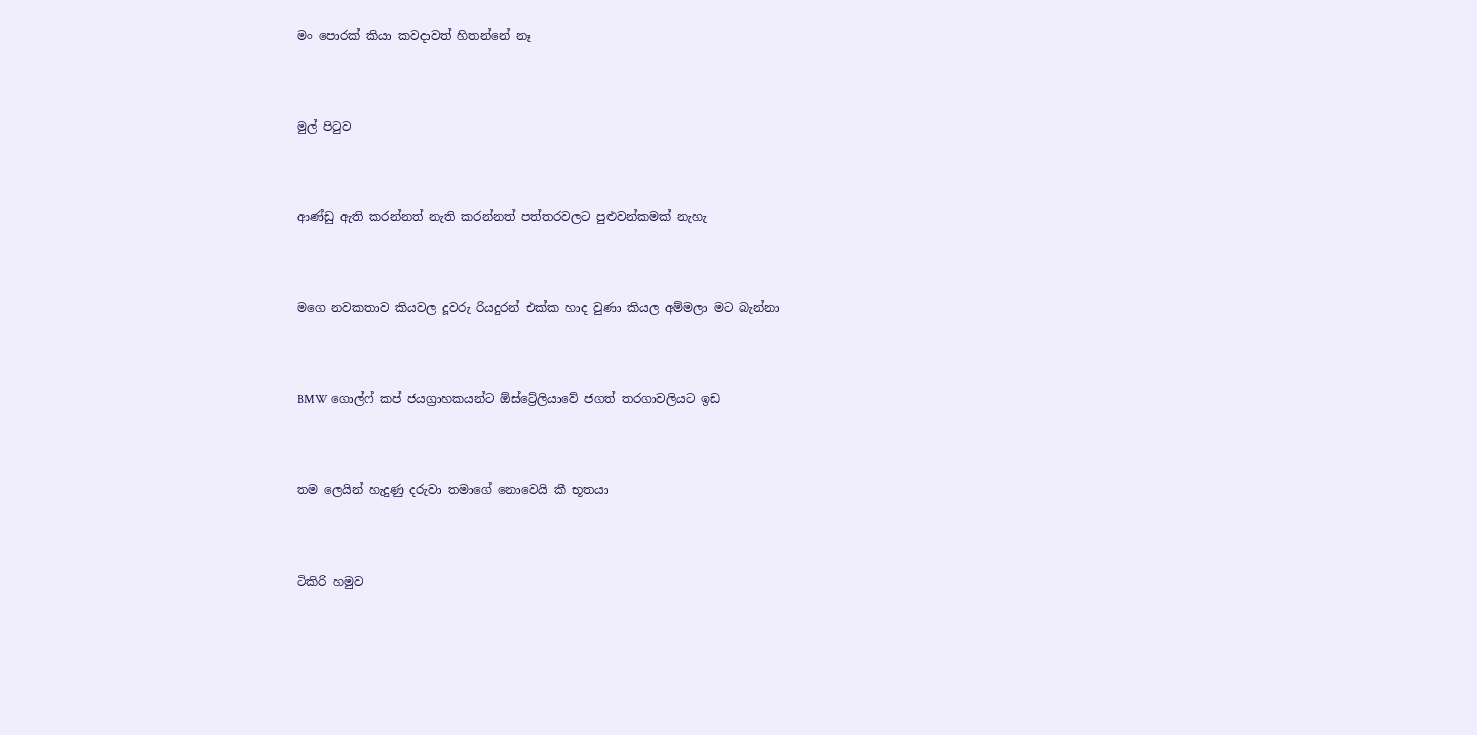මං පොරක් කියා කවදාවත් හිතන්නේ නෑ




මුල් පිටුව




ආණ්ඩු ඇති කරන්නත් නැති කරන්නත් පත්තරවලට පුළුවන්කමක් නැහැ




ම‍ගෙ නවකතාව කියවල දූවරු රියදුරන් එක්ක හාද වුණා කියල අම්මලා මට බැන්නා




BMW ගොල්ෆ් කප් ජයග්‍රාහකයන්ට ඕස්ට්‍රේලියාවේ ජගත් තරගාවලියට ඉඩ




තම ලෙයින් හැදුණු දරුවා තමාගේ නොවෙයි කී භූතයා




ටිකිරි හමුව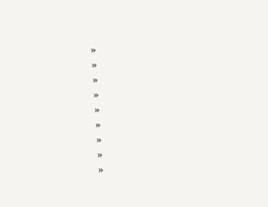»
»
»
»
»
»
»
»
»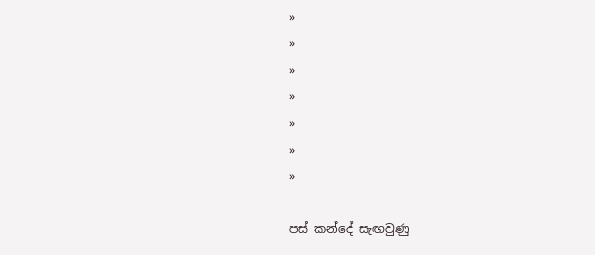»
»
»
»
»
»
»

පස් කන්දේ සැඟවුණු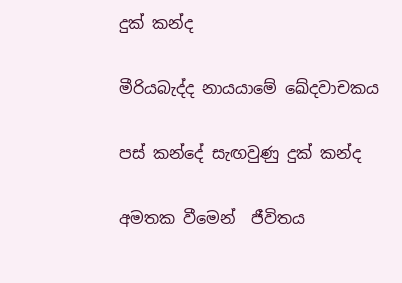දුක් කන්ද

මීරියබැද්ද නායයාමේ ඛේදවාචකය

පස් කන්දේ සැඟවුණු දුක් කන්ද

අමතක වීමෙන්  ජීවිතය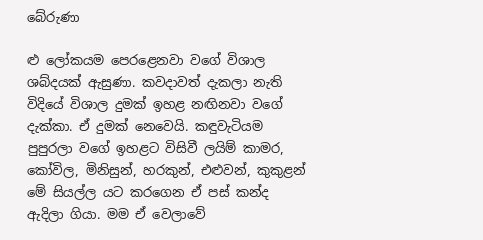බේරුණා

ළු ලෝකයම පෙරළෙනවා වගේ විශාල ශබ්දයක් ඇසුණා. කවදාවත් දැකලා නැති විදියේ විශාල දුමක් ඉහළ නඟිනවා වගේ දැක්කා. ඒ දුමක් නෙවෙයි. කඳුවැටියම පුපුරලා වගේ ඉහළට විසිවී ලයිම් කාමර, කෝවිල, මිනිසුන්, හරකුන්, එළුවන්, කුකුළන් මේ සියල්ල යට කරගෙන ඒ පස් කන්ද ඇදිලා ගියා. මම ඒ වෙලාවේ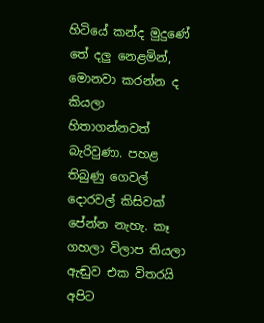හිටියේ කන්ද මුදුණේ තේ දලු නෙළමින්, මොනවා කරන්න ද කියලා හිතාගන්නවත් බැරිවුණා. පහළ තිබුණු ගෙවල් දොරවල් කිසිවක් පේන්න නැහැ. කෑ ගහලා විලාප තියලා ඇඬුව එක විතරයි අපිට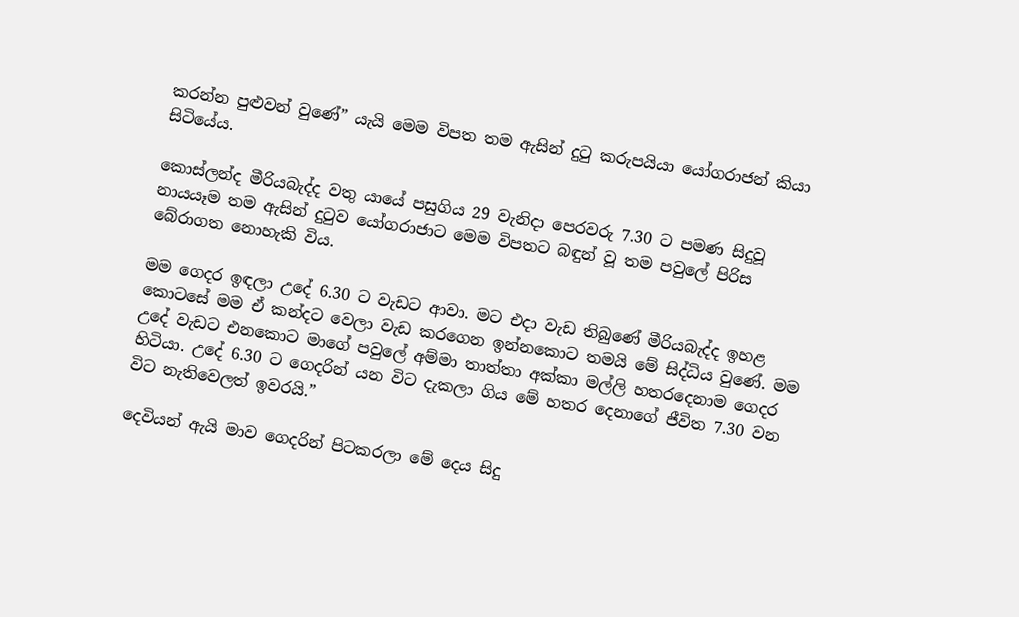කරන්න පුළුවන් වුණේ” යැයි මෙම විපත තම ඇසින් දුටු කරුපයියා යෝගරාජන් කියා සිටියේය.

කොස්ලන්ද මීරියබැද්ද වතු යායේ පසුගිය 29 වැනිදා පෙරවරු 7.30 ට පමණ සිදුවූ නායයෑම තම ඇසින් දුටුව යෝගරාජාට මෙම විපතට බඳුන් වූ තම පවුලේ පිරිස බේරාගත නොහැකි විය.

මම ගෙදර ඉඳලා උදේ 6.30 ට වැඩට ආවා. මට එදා වැඩ තිබුණේ මීරියබැද්ද ඉහළ කොටසේ මම ඒ කන්දට වෙලා වැඩ කරගෙන ඉන්නකොට තමයි මේ සිද්ධිය වුණේ. මම උදේ වැඩට එනකොට මාගේ පවුලේ අම්මා තාත්තා අක්කා මල්ලි හතරදෙනාම ගෙදර හිටියා. උදේ 6.30 ට ගෙදරින් යන විට දැකලා ගිය මේ හතර දෙනාගේ ජීවිත 7.30 වන විට නැතිවෙලත් ඉවරයි.”

දෙවියන් ඇයි මාව ගෙදරින් පිටකරලා මේ දෙය සිදු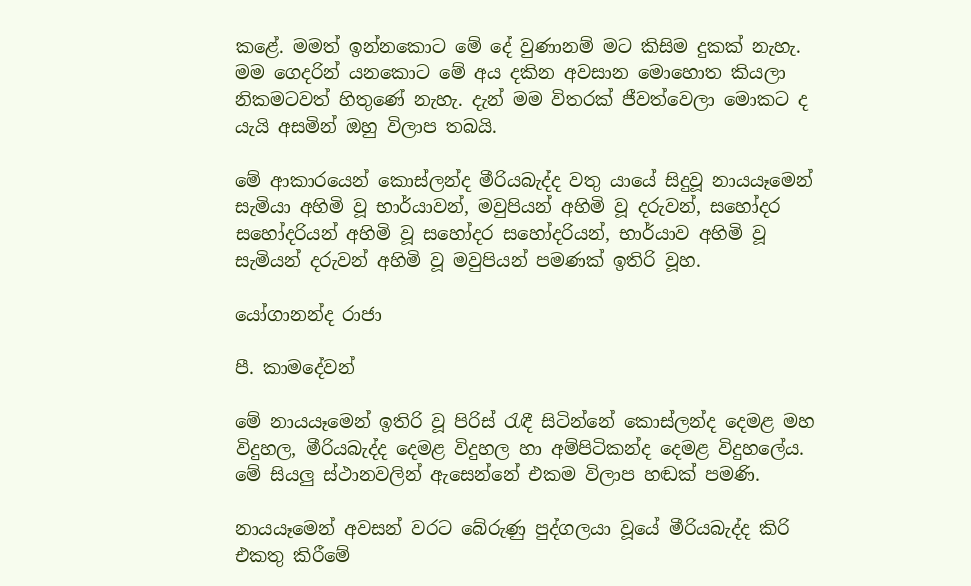කළේ. මමත් ඉන්නකොට මේ දේ වුණානම් මට කිසිම දුකක් නැහැ. මම ගෙදරින් යනකොට මේ අය දකින අවසාන මොහොත කියලා නිකමටවත් හිතුණේ නැහැ. දැන් මම විතරක් ජීවත්වෙලා මොකට ද යැයි අසමින් ඔහු විලාප තබයි.

මේ ආකාරයෙන් කොස්ලන්ද මීරියබැද්ද වතු යායේ සිදුවූ නායයෑමෙන් සැමියා අහිමි වූ භාර්යාවන්, මවුපියන් අහිමි වූ දරුවන්, සහෝදර සහෝදරියන් අහිමි වූ සහෝදර සහෝදරියන්, භාර්යාව අහිමි වූ සැමියන් දරුවන් අහිමි වූ මවුපියන් පමණක් ඉතිරි වූහ.

යෝගානන්ද රාජා

පී. කාමදේවන්

මේ නායයෑමෙන් ඉතිරි වූ පිරිස් රැඳී සිටින්නේ කොස්ලන්ද දෙමළ මහ විදුහල, මීරියබැද්ද දෙමළ විදුහල හා අම්පිටිකන්ද දෙමළ විදුහලේය. මේ සියලු ස්ථානවලින් ඇසෙන්නේ එකම විලාප හඬක් පමණි.

නායයෑමෙන් අවසන් වරට බේරුණු පුද්ගලයා වූයේ මීරියබැද්ද කිරි එකතු කිරීමේ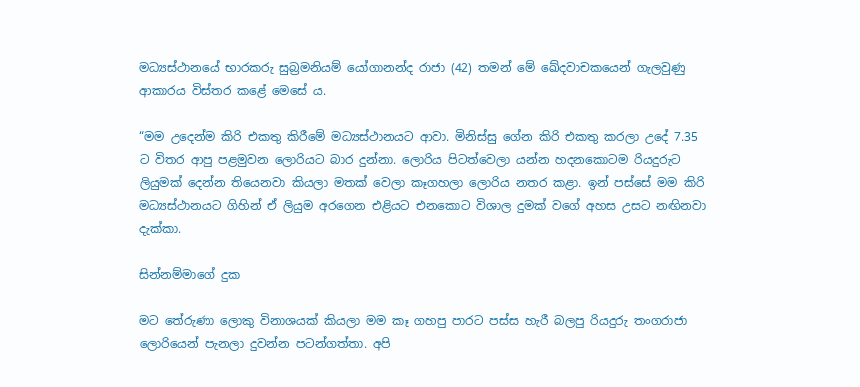මධ්‍යස්ථානයේ භාරකරු සුබ්‍රමනියම් යෝගානන්ද රාජා (42) තමන් මේ ඛේදවාචකයෙන් ගැලවුණු ආකාරය විස්තර කළේ මෙසේ ය.

“මම උදෙන්ම කිරි එකතු කිරීමේ මධ්‍යස්ථානයට ආවා. මිනිස්සු ගේන කිරි එකතු කරලා උදේ 7.35 ට විතර ආපු පළමුවන ලොරියට බාර දුන්නා. ලොරිය පිටත්වෙලා යන්න හදනකොටම රියදුරුට ලියුමක් දෙන්න තියෙනවා කියලා මතක් වෙලා කෑගහලා ලොරිය නතර කළා. ඉන් පස්සේ මම කිරි මධ්‍යස්ථානයට ගිහින් ඒ ලියුම අරගෙන එළියට එනකොට විශාල දුමක් වගේ අහස උසට නඟිනවා දැක්කා.

සින්නම්මාගේ දුක

මට තේරුණා ලොකු විනාශයක් කියලා මම කෑ ගහපු පාරට පස්ස හැරී බලපු රියදුරු තංගරාජා ලොරියෙන් පැනලා දුවන්න පටන්ගත්තා. අපි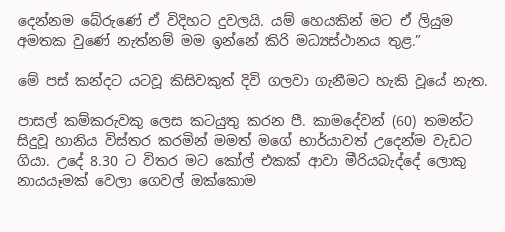දෙන්නම බේරුණේ ඒ විදිහට දුවලයි. යම් හෙයකින් මට ඒ ලියුම අමතක වුණේ නැත්නම් මම ඉන්නේ කිරි මධ්‍යස්ථානය තුළ.”

මේ පස් කන්දට යටවූ කිසිවකුත් දිවි ගලවා ගැනීමට හැකි වූයේ නැත.

පාසල් කම්කරුවකු ලෙස කටයුතු කරන පී. කාමදේවන් (60) තමන්ට සිදුවූ හානිය විස්තර කරමින් මමත් මගේ භාර්යාවත් උදෙන්ම වැඩට ගියා. උදේ 8.30 ට විතර මට කෝල් එකක් ආවා මීරියබැද්දේ ලොකු නායයෑමක් වෙලා ගෙවල් ඔක්කොම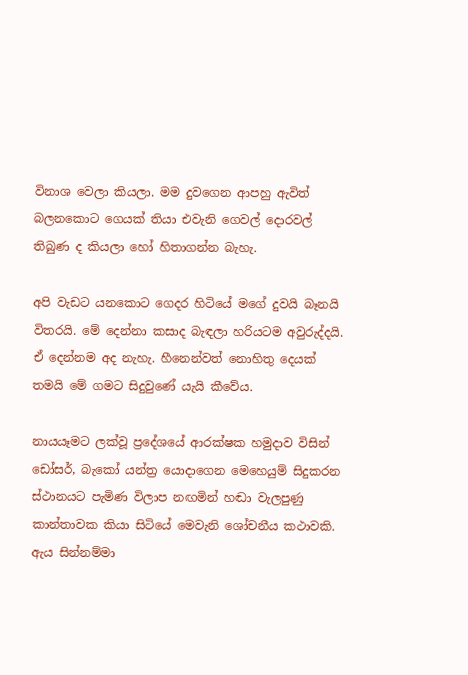විනාශ වෙලා කියලා. මම දුවගෙන ආපහු ඇවිත් බලනකොට ගෙයක් තියා එවැනි ගෙවල් දොරවල් තිබුණ ද කියලා හෝ හිතාගන්න බැහැ.

අපි වැඩට යනකොට ගෙදර හිටියේ මගේ දුවයි බෑනයි විතරයි. මේ දෙන්නා කසාද බැඳලා හරියටම අවුරුද්දයි. ඒ දෙන්නම අද නැහැ. හීනෙන්වත් නොහිතු දෙයක් තමයි මේ ගමට සිදුවුණේ යැයි කීවේය.

නායයෑමට ලක්වූ ප්‍රදේශයේ ආරක්ෂක හමුදාව විසින් ඩෝසර්, බැකෝ යන්ත්‍ර යොදාගෙන මෙහෙයුම් සිදුකරන ස්ථානයට පැමිණ විලාප නඟමින් හඬා වැලපුණු කාන්තාවක කියා සිටියේ මෙවැනි ශෝචනීය කථාවකි. ඇය සින්නම්මා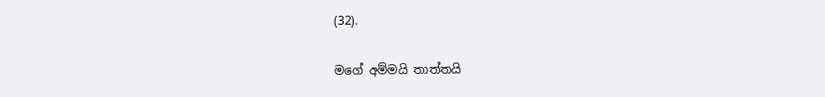(32).

මගේ අම්මයි තාත්තයි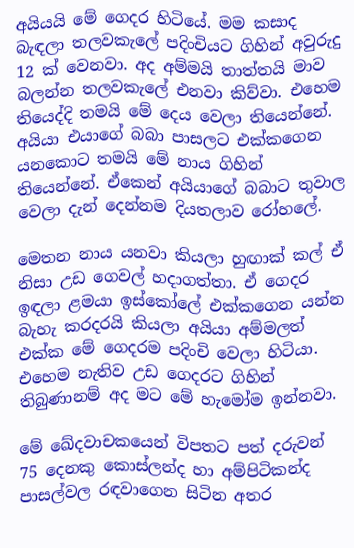අයියයි මේ ගෙදර හිටියේ. මම කසාද බැඳලා තලවකැලේ පදිංචියට ගිහින් අවුරුදු 12 ක් වෙනවා. අද අම්මයි තාත්තයි මාව බලන්න තලවකැලේ එනවා කිව්වා. එහෙම තියෙද්දි තමයි මේ දෙය වෙලා තියෙන්නේ. අයියා එයාගේ බබා පාසලට එක්කගෙන යනකොට තමයි මේ නාය ගිහින් තියෙන්නේ. ඒකෙන් අයියාගේ බබාට තුවාල වෙලා දැන් දෙන්නම දියතලාව රෝහලේ.

මෙතන නාය යනවා කියලා හුඟාක් කල් ඒ නිසා උඩ ගෙවල් හදාගත්තා. ඒ ගෙදර ඉඳලා ළමයා ඉස්කෝලේ එක්කගෙන යන්න බැහැ කරදරයි කියලා අයියා අම්මලත් එක්ක මේ ගෙදරම පදිංචි වෙලා හිටියා. එහෙම නැතිව උඩ ගෙදරට ගිහින් තිබුණානම් අද මට මේ හැමෝම ඉන්නවා.

මේ ඛේදවාචකයෙන් විපතට පත් දරුවන් 75 දෙනකු කොස්ලන්ද හා අම්පිටිකන්ද පාසල්වල රඳවාගෙන සිටින අතර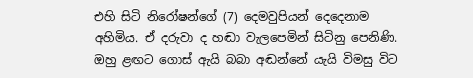එහි සිටි නිරෝෂන්ගේ (7) දෙමවුපියන් දෙදෙනාම අහිමිය. ඒ දරුවා ද හඬා වැලපෙමින් සිටිනු පෙනිණි. ඔහු ළඟට ගොස් ඇයි බබා අඬන්නේ යැයි විමසු විට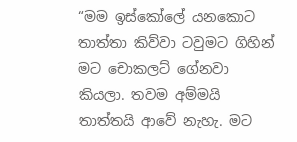“මම ඉස්කෝලේ යනකොට තාත්තා කිව්වා ටවුමට ගිහින් මට චොකලට් ‍ගේනවා කියලා. තවම අම්මයි තාත්තයි ආවේ නැහැ. මට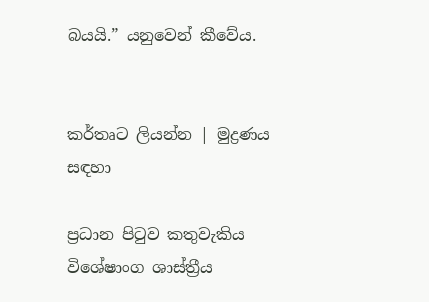බයයි.” යනුවෙන් කීවේය.


කර්තෘට ලියන්න | මුද්‍රණය සඳහා

ප්‍රධාන පිටුව කතුවැකිය විශේෂාංග ශාස්ත්‍රීය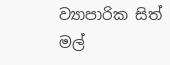ව්‍යාපාරික සිත් මල්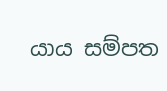යාය සම්පත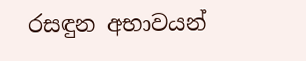රසඳුන අභාවයන්